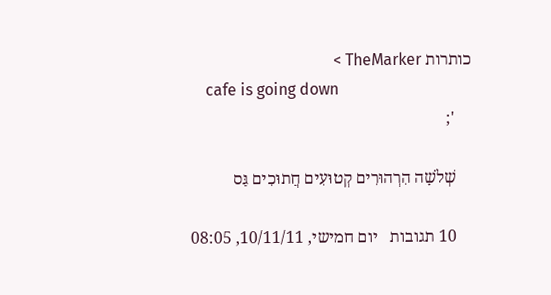כותרות TheMarker >
    cafe is going down
    ';

    שְׁלֹשָׁה הִרְהוּרִים קְטוּעִים חֲתוּכִים גַּס

    10 תגובות   יום חמישי, 10/11/11, 08:05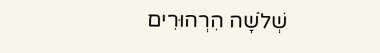שְׁלֹשָׁה הִרְהוּרִים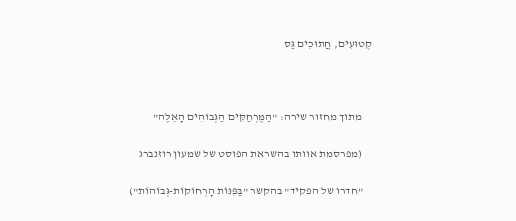קְטוּעִים, חֲתוּכִים גַּס



    מתוך מחזור שירה: "הַמֶּרְחַקִּים הַגְּבוֹהִים הָאֵלֶּה"

    (מפרסמת אוותו בהשראת הפוסט של שמעון רוזנברג

    "חדרו של הפקיד" בהקשר "בַּפִּנּוֹת הָרְחוֹקוֹת-גְּבוֹהוֹת")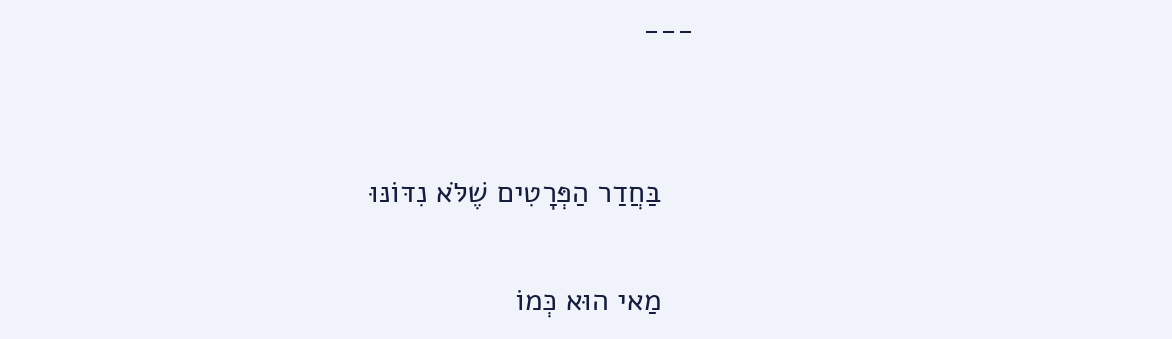---


    בַּחֲדַר הַפְּרָטִים שֶׁלֹּא נִדּוֹנּוּ

    מַאי הוּא כְּמוֹ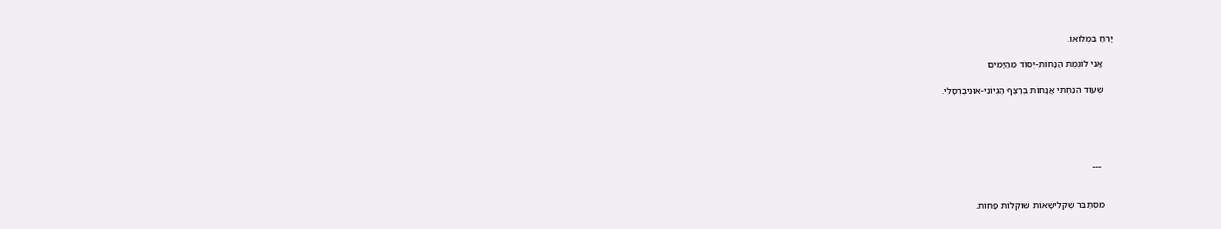יָרֵחַ בִּמְלוֹאוֹ.

    אֲנִי לוֹגֶמֶת הַנָּחוֹת-יְסוֹד מֵהַיָּמִים

    שֶׁעוֹד הֵנַחְתִּי אֲנָחוֹת בְּרֶצֶף הֶגְיוֹנִי-אוּנִיבֶרְסָלִי.





     ---


    מִסְתַּבֵּר שֶׁקְּלִישָׁאוֹת שׁוֹקְלוֹת פָּחוֹת.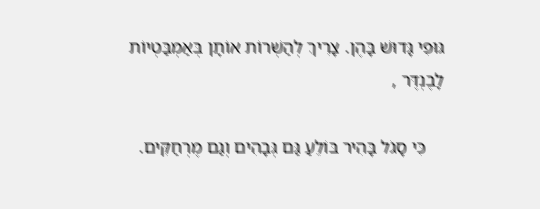גּוּפִי גָּדוּשׁ בָּהֶן. צָרִיךְ לְהַשְׁרוֹת אוֹתָן בְּאַמְבַּטְיוֹת לָבֶנְדֶּר ,

    כִּי סָגֹל בָּהִיר בּוֹלֵעַ גַּם גְּבָהִים וְגַם מֶרְחַקִּים.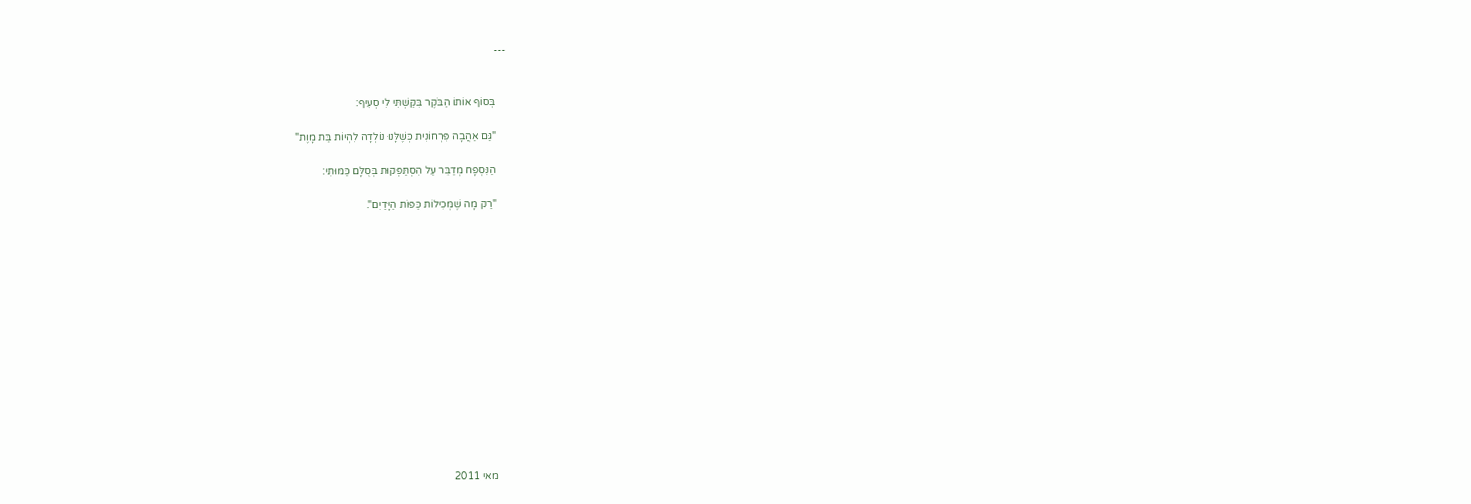---


    בְּסוֹף אוֹתוֹ הַבֹּקֶר בִּקַּשְׁתִּי לִי סְעִיף:

    "גַּם אַהֲבָה פִּרְחוֹנִית כְּשֶׁלָּנוּ נוֹלְדָה לִהְיוֹת בַּת מָוֶת"

    הַנִּסְפָח מְדַבֵּר עַל הִסְתַּפְּקוּת בְּסֻלָּם כַּמּוּתִי:

    "רַק מָה שֶׁמְּכִילוֹת כַּפּוֹת הַיָּדַיִם".















    מאי 2011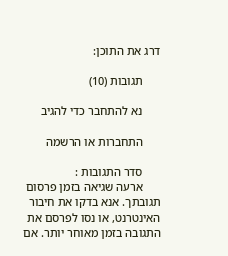דרג את התוכן:

      תגובות (10)

      נא להתחבר כדי להגיב

      התחברות או הרשמה

      סדר התגובות :
      ארעה שגיאה בזמן פרסום תגובתך. אנא בדקו את חיבור האינטרנט, או נסו לפרסם את התגובה בזמן מאוחר יותר. אם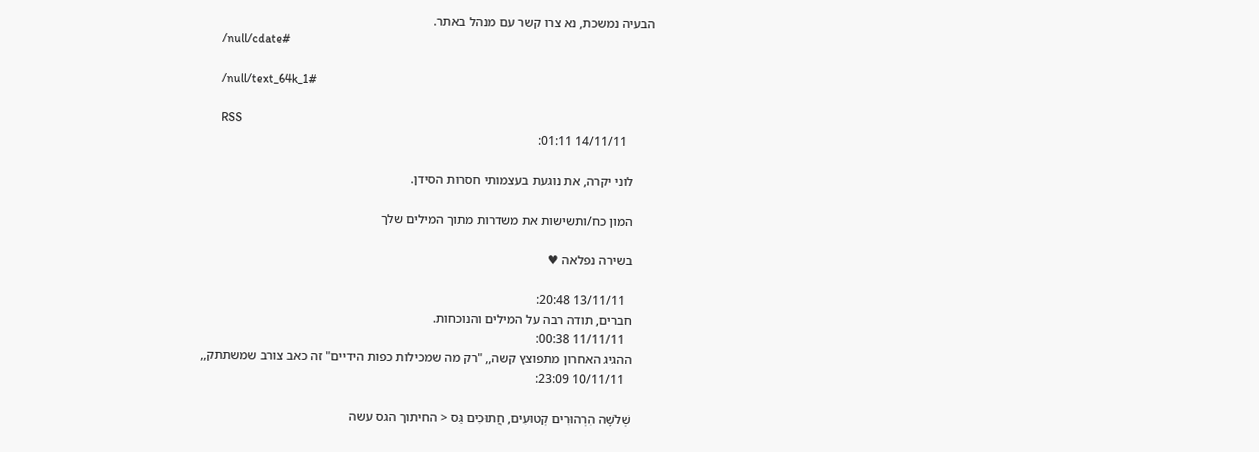הבעיה נמשכת, נא צרו קשר עם מנהל באתר.
      /null/cdate#

      /null/text_64k_1#

      RSS
        14/11/11 01:11:

      לוני יקרה, את נוגעת בעצמותי חסרות הסידן.

      המון כח/ותשישות את משדרות מתוך המילים שלך

      בשירה נפלאה ♥

        13/11/11 20:48:
      חברים, תודה רבה על המילים והנוכחות.
        11/11/11 00:38:
      ההגיג האחרון מתפוצץ קשה,, "רק מה שמכילות כפות הידיים" זה כאב צורב שמשתתק,,
        10/11/11 23:09:

      שְׁלֹשָׁה הִרְהוּרִים קְטוּעִים, חֲתוּכִים גַּס < החיתוך הגס עשה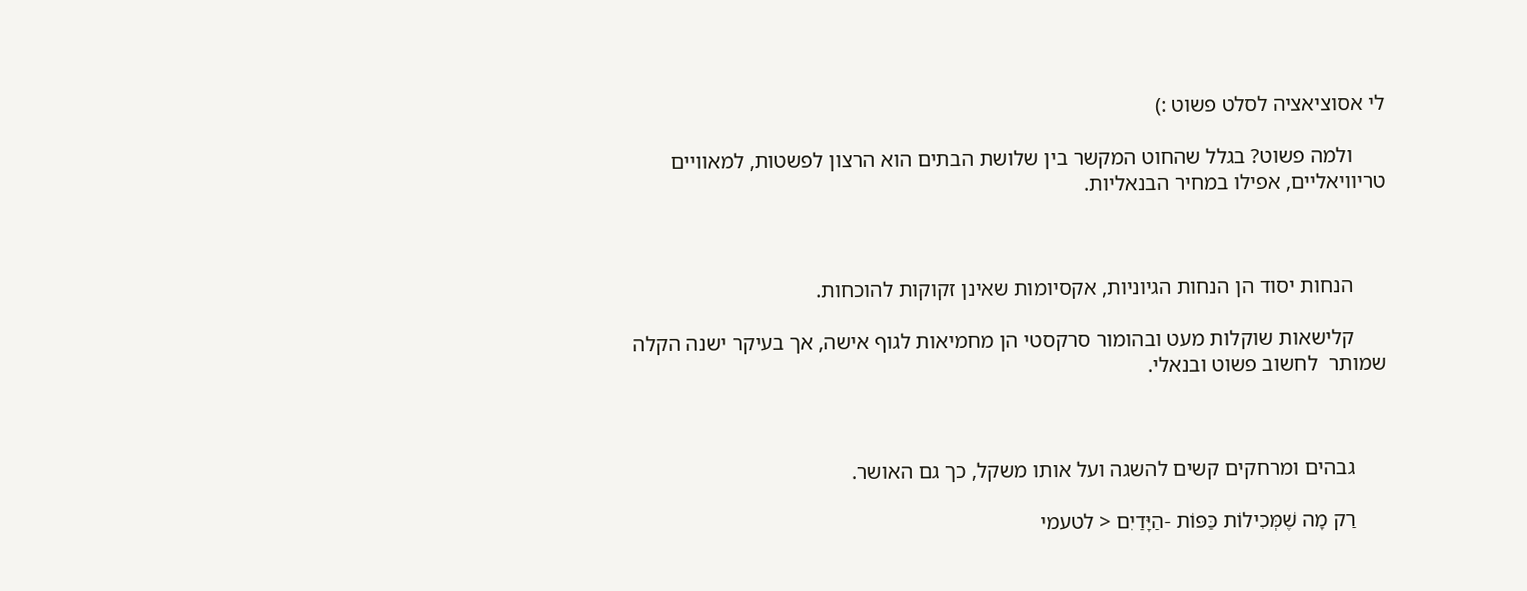לי אסוציאציה לסלט פשוט :)

      ולמה פשוט? בגלל שהחוט המקשר בין שלושת הבתים הוא הרצון לפשטות, למאוויים טריוויאליים, אפילו במחיר הבנאליות.



      הנחות יסוד הן הנחות הגיוניות, אקסיומות שאינן זקוקות להוכחות.

      קלישאות שוקלות מעט ובהומור סרקסטי הן מחמיאות לגוף אישה, אך בעיקר ישנה הקלה שמותר  לחשוב פשוט ובנאלי.



      גבהים ומרחקים קשים להשגה ועל אותו משקל, כך גם האושר.

      רַק מָה שֶׁמְּכִילוֹת כַּפּוֹת -הַיָּדַיִם < לטעמי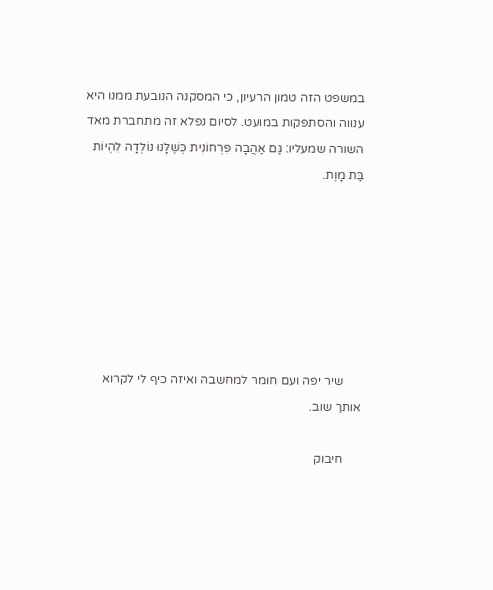במשפט הזה טמון הרעיון, כי המסקנה הנובעת ממנו היא ענווה והסתפקות במועט. לסיום נפלא זה מתחברת מאד השורה שמעליו: גַּם אַהֲבָה פִּרְחוֹנִית כְּשֶׁלָּנוּ נוֹלְדָה לִהְיוֹת בַּת מָוֶת.







      שיר יפה ועם חומר למחשבה ואיזה כיף לי לקרוא אותך שוב.

      חיבוק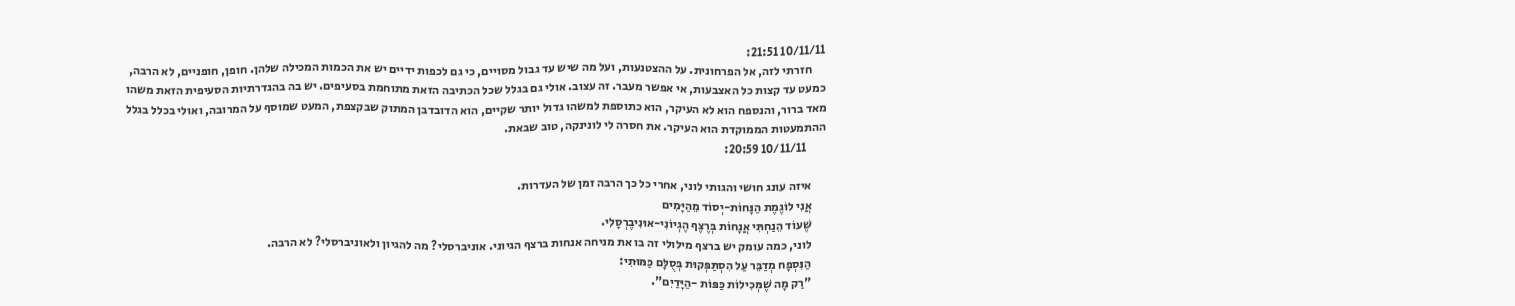10/11/11 21:51:
      חזרתי לזה, אל הפרחונית. על ההצטנעות, ועל מה שיש עד גבול מסויים, כי גם לכפות ידיים יש את הכמות המכילה שלהן. חופן, חופניים, לא הרבה, כמעט עד קצות כל האצבעות, אי אפשר מעבר. זה עצוב. אולי גם בגלל שכל הכתיבה הזאת מתוחמת בסעיפים. יש בה בהגדרתיות הסעיפית הזאת משהו מאד ברור, והנספח הוא לא העיקר, הוא כתוספת למשהו גדול יותר שקיים, הוא הדובדבן המתוק שבקצפת, המעט שמוסף על המרובה, ואולי בכלל בגלל ההתמעטות הממוקדת הוא העיקר. את חסרה לי לונינקה, טוב שבאת.
        10/11/11 20:59:

      איזה עונג חושי והגותי לוני, אחרי כל כך הרבה זמן של העדרות.
      אֲנִי לוֹגֶמֶת הַנָּחוֹת-יְסוֹד מֵהַיָּמִים
      שֶׁעוֹד הֵנַחְתִּי אֲנָחוֹת בְּרֶצֶף הֶגְיוֹנִי-אוּנִיבֶרְסָלִי.
      לוני, כמה עומק יש ברצף מילולי זה בו את מניחה אנחות ברצף הגיוני. אוניברסלי? מה להגיון ולאוניברסלי? לא הרבה.
      הַנִּסְפָח מְדַבֵּר עַל הִסְתַּפְּקוּת בְּסֻלָּם כַּמּוּתִי:
      "רַק מָה שֶׁמְּכִילוֹת כַּפּוֹת -הַיָּדַיִם".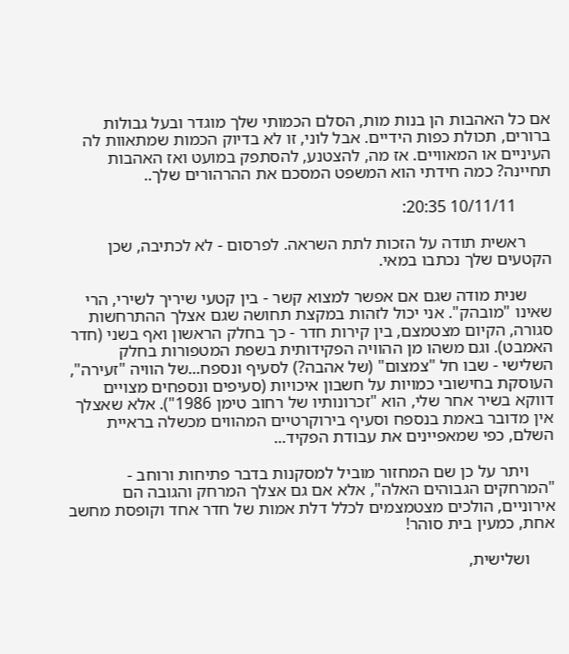אם כל האהבות הן בנות מות, הסלם הכמותי שלך מוגדר ובעל גבולות ברורים, תכולת כפות הידיים. אבל לוני, זו לא בדיוק הכמות שמתאוות לה העיניים או המאוויים. אז מה, להצטנע, להסתפק במועט ואז האהבות תחיינה? כמה חידתי הוא המשפט המסכם את ההרהורים שלך..

        10/11/11 20:35:

      ראשית תודה על הזכות לתת השראה. לפרסום - לא לכתיבה, שכן הקטעים שלך נכתבו במאי.

      שנית מודה שגם אם אפשר למצוא קשר - בין קטעי שיריך לשירי, הרי שאינו "מובהק". אני יכול לזהות במקצת תחושה שגם אצלך ההתרחשות סגורה, הקיום מצטמצם, בין קירות חדר - כך בחלק הראשון ואף בשני (חדר האמבט). וגם משהו מן ההוויה הפקידותית בשפת המטפורות בחלק השלישי - שבו חל "צמצום" (של אהבה?) לסעיף ונספח...של הוויה "זעירה", העוסקת בחישובי כמויות על חשבון איכויות (סעיפים ונספחים מצויים דווקא בשיר אחר שלי, הוא "זכרונותיו של רחוב טימן 1986"). אלא שאצלך אין מדובר באמת בנספח וסעיף בירוקרטיים המהווים מכשלה בראיית השלם, כפי שמאפיינים את עבודת הפקיד...

      ויתר על כן שם המחזור מוביל למסקנות בדבר פתיחות ורוחב - "המרחקים הגבוהים האלה", אלא אם גם אצלך המרחק והגובה הם אירוניים, הולכים מצטמצמים לכלל דלת אמות של חדר אחד וקופסת מחשב אחת, כמעין בית סוהר!

      ושלישית,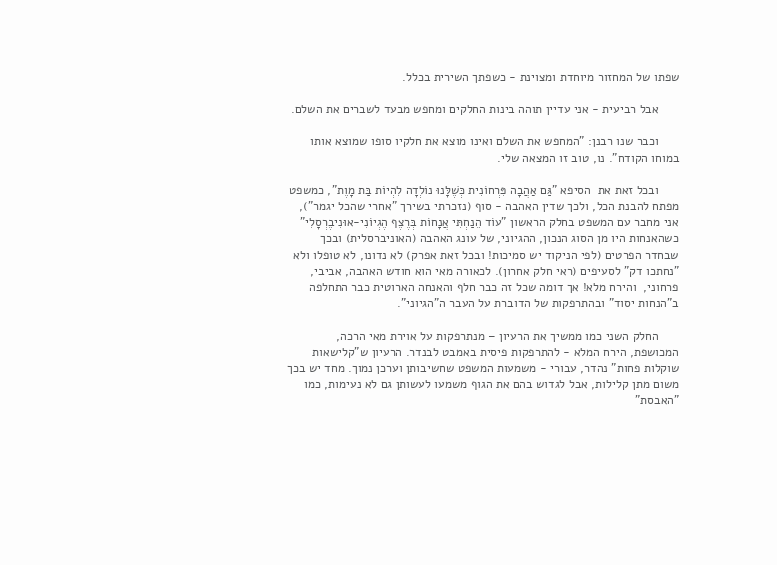שפתו של המחזור מיוחדת ומצוינת - כשפתך השירית בכלל.

      אבל רביעית - אני עדיין תוהה בינות החלקים ומחפש מבעד לשברים את השלם.

      וכבר שנו רבנן: "המחפש את השלם ואינו מוצא את חלקיו סופו שמוצא אותו במוחו הקודח". נו, טוב זו המצאה שלי.

      ובכל זאת את  הסיפא "גַּם אַהֲבָה פִּרְחוֹנִית כְּשֶׁלָּנוּ נוֹלְדָה לִהְיוֹת בַּת מָוֶת", כמשפט מפתח להבנת הכל, ולכך שדין האהבה - סוף (נזכרתי בשירך "אחרי שהכל יגמר"), אני מחבר עם המשפט בחלק הראשון "עוֹד הֵנַחְתִּי אֲנָחוֹת בְּרֶצֶף הֶגְיוֹנִי-אוּנִיבֶרְסָלִי" כשהאנחות היו מן הסוג הנכון, ההגיוני, של עונג האהבה (האוניברסלית) ובכך שבחדר הפרטים (לפי הניקוד יש סמיכות! ובכל זאת אפרק) לא נדונו, לא טופלו ולא "נחתכו דק" לסעיפים (ראי חלק אחרון). לכאורה מאי הוא חודש האהבה, אביבי, פרחוני,  והירח מלא! אך דומה שכל זה כבר חלף והאנחה הארוטית כבר התחלפה ב"הנחות יסוד" ובהתרפקות של הדוברת על העבר ה"הגיוני".

      החלק השני כמו ממשיך את הרעיון – מנתרפקות על אוירת מאי הרכה, המכושפת, הירח המלא - להתרפקות פיסית באמבט לבנדר. הרעיון ש"קלישאות שוקלות פחות" נהדר, עבורי - משמעות המשפט שחשיבותן וערכן נמוך. מחד יש בכך משום מתן קלילות, אבל לגדוש בהם את הגוף משמעו לעשותן גם לא נעימות, כמו "האבסת"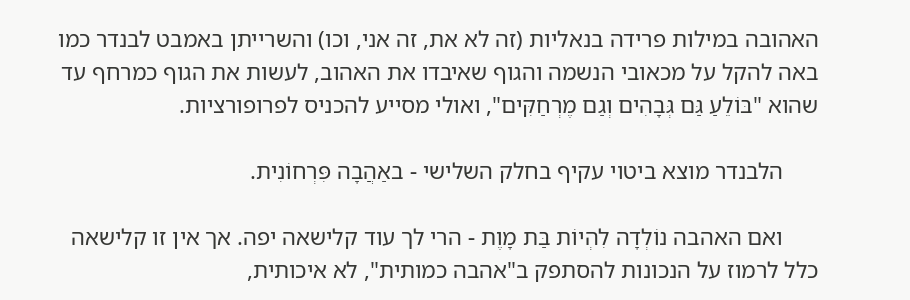האהובה במילות פרידה בנאליות (זה לא את, זה אני, וכו) והשרייתן באמבט לבנדר כמו באה להקל על מכאובי הנשמה והגוף שאיבדו את האהוב, לעשות את הגוף כמרחף עד שהוא "בּוֹלֵעַ גַּם גְּבָהִים וְגַם מֶרְחַקִּים", ואולי מסייע להכניס לפרופורציות.

      הלבנדר מוצא ביטוי עקיף בחלק השלישי - באַהֲבָה פִּרְחוֹנִית.

      ואם האהבה נוֹלְדָה לִהְיוֹת בַּת מָוֶת - הרי לך עוד קלישאה יפה. אך אין זו קלישאה כלל לרמוז על הנכונות להסתפק ב"אהבה כמותית", לא איכותית,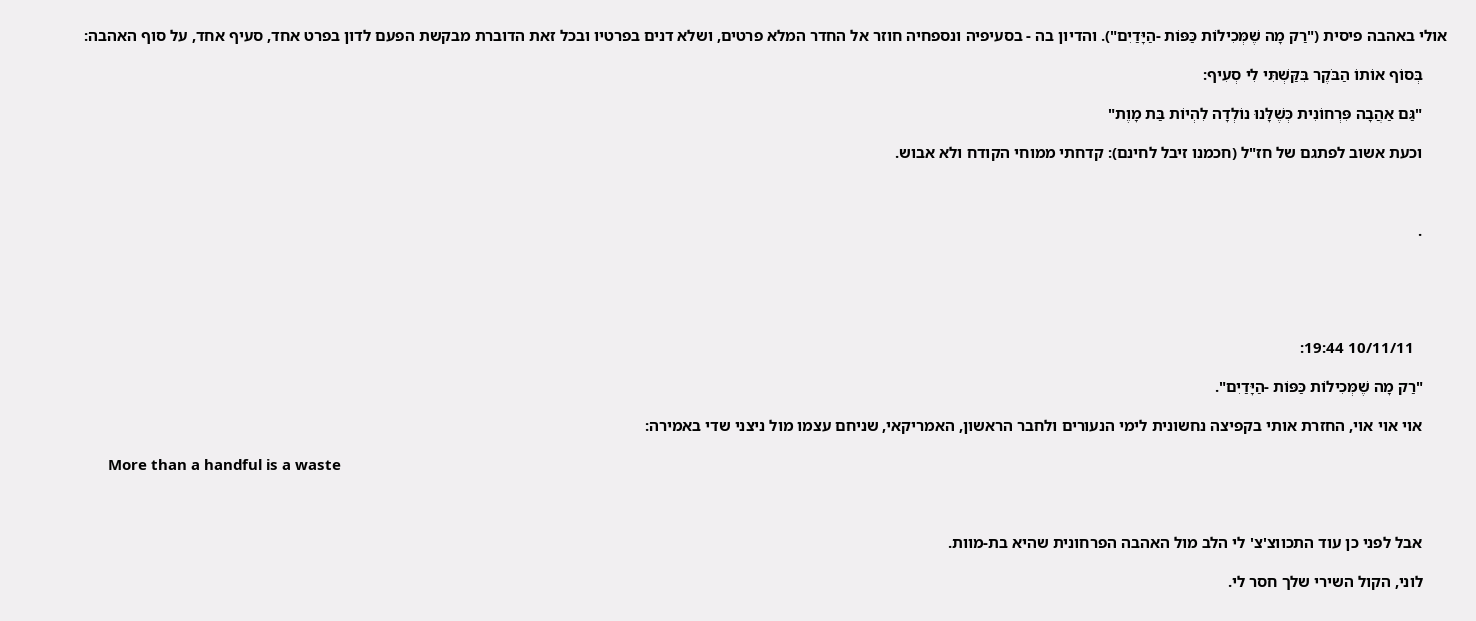אולי באהבה פיסית ("רַק מָה שֶׁמְּכִילוֹת כַּפּוֹת -הַיָּדַיִם"). והדיון בה - בסעיפיה ונספחיה חוזר אל החדר המלא פרטים, ושלא דנים בפרטיו ובכל זאת הדוברת מבקשת הפעם לדון בפרט אחד, סעיף אחד, על סוף האהבה:

      בְּסוֹף אוֹתוֹ הַבֹּקֶר בִּקַּשְׁתִּי לִי סְעִיף:

      "גַּם אַהֲבָה פִּרְחוֹנִית כְּשֶׁלָּנוּ נוֹלְדָה לִהְיוֹת בַּת מָוֶת"

      וכעת אשוב לפתגם של חז"ל (חכמנו זיבל לחינם): קדחתי ממוחי הקודח ולא אבוש.



      .





        10/11/11 19:44:

      "רַק מָה שֶׁמְּכִילוֹת כַּפּוֹת -הַיָּדַיִם".

      אוי אוי אוי, החזרת אותי בקפיצה נחשונית לימי הנעורים ולחבר הראשון, האמריקאי, שניחם עצמו מול ניצני שדי באמירה:

      More than a handful is a waste



      אבל לפני כן עוד התכווצ'צ' לי הלב מול האהבה הפרחונית שהיא בת-מוות.

      לוני, הקול השירי שלך חסר לי.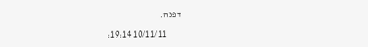דפנה.

        10/11/11 19:14: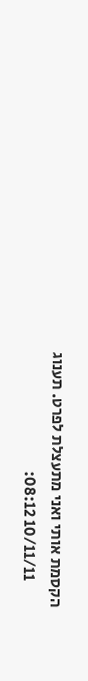הקסמת אותי ואני מתעצלת לפרט. תענוג
        10/11/11 08:12: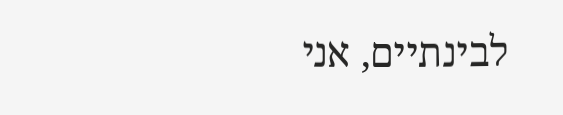לבינתיים, אני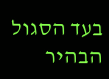בעד הסגול הבהיר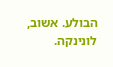הבולע. אשוב, לונינקה.